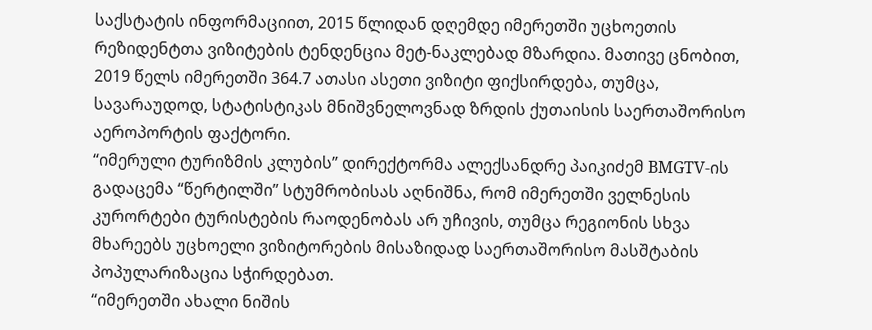საქსტატის ინფორმაციით, 2015 წლიდან დღემდე იმერეთში უცხოეთის რეზიდენტთა ვიზიტების ტენდენცია მეტ-ნაკლებად მზარდია. მათივე ცნობით, 2019 წელს იმერეთში 364.7 ათასი ასეთი ვიზიტი ფიქსირდება, თუმცა, სავარაუდოდ, სტატისტიკას მნიშვნელოვნად ზრდის ქუთაისის საერთაშორისო აეროპორტის ფაქტორი.
“იმერული ტურიზმის კლუბის” დირექტორმა ალექსანდრე პაიკიძემ BMGTV-ის გადაცემა “წერტილში” სტუმრობისას აღნიშნა, რომ იმერეთში ველნესის კურორტები ტურისტების რაოდენობას არ უჩივის, თუმცა რეგიონის სხვა მხარეებს უცხოელი ვიზიტორების მისაზიდად საერთაშორისო მასშტაბის პოპულარიზაცია სჭირდებათ.
“იმერეთში ახალი ნიშის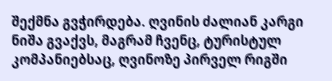შექმნა გვჭირდება. ღვინის ძალიან კარგი ნიშა გვაქვს, მაგრამ ჩვენც, ტურისტულ კომპანიებსაც, ღვინოზე პირველ რიგში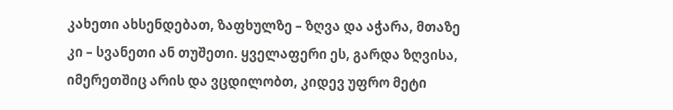კახეთი ახსენდებათ, ზაფხულზე – ზღვა და აჭარა, მთაზე კი – სვანეთი ან თუშეთი. ყველაფერი ეს, გარდა ზღვისა, იმერეთშიც არის და ვცდილობთ, კიდევ უფრო მეტი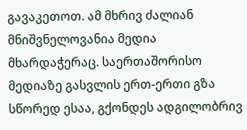გავაკეთოთ. ამ მხრივ ძალიან მნიშვნელოვანია მედია მხარდაჭერაც. საერთაშორისო მედიაზე გასვლის ერთ-ერთი გზა სწორედ ესაა, გქონდეს ადგილობრივ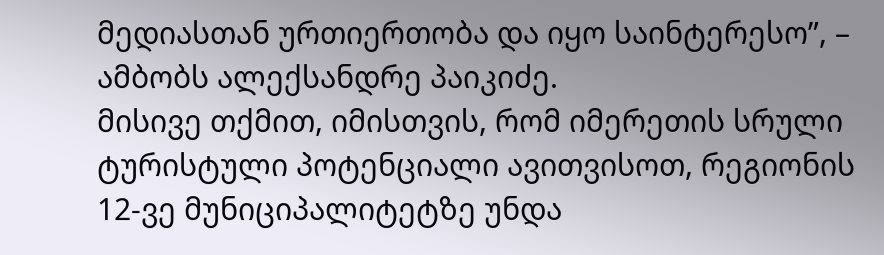მედიასთან ურთიერთობა და იყო საინტერესო”, – ამბობს ალექსანდრე პაიკიძე.
მისივე თქმით, იმისთვის, რომ იმერეთის სრული ტურისტული პოტენციალი ავითვისოთ, რეგიონის 12-ვე მუნიციპალიტეტზე უნდა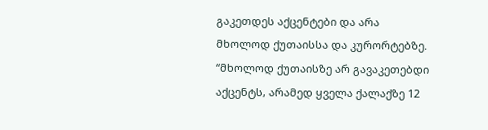გაკეთდეს აქცენტები და არა მხოლოდ ქუთაისსა და კურორტებზე.
“მხოლოდ ქუთაისზე არ გავაკეთებდი აქცენტს, არამედ ყველა ქალაქზე 12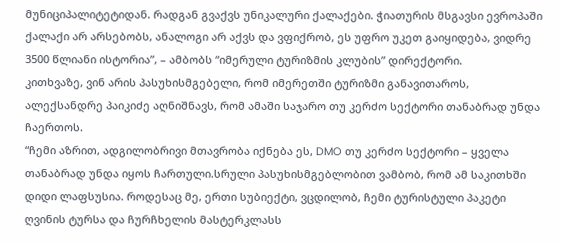მუნიციპალიტეტიდან. რადგან გვაქვს უნიკალური ქალაქები. ჭიათურის მსგავსი ევროპაში ქალაქი არ არსებობს, ანალოგი არ აქვს და ვფიქრობ, ეს უფრო უკეთ გაიყიდება, ვიდრე 3500 წლიანი ისტორია”, – ამბობს “იმერული ტურიზმის კლუბის” დირექტორი.
კითხვაზე, ვინ არის პასუხისმგებელი, რომ იმერეთში ტურიზმი განავითაროს, ალექსანდრე პაიკიძე აღნიშნავს, რომ ამაში საჯარო თუ კერძო სექტორი თანაბრად უნდა ჩაერთოს.
“ჩემი აზრით, ადგილობრივი მთავრობა იქნება ეს, DMO თუ კერძო სექტორი – ყველა თანაბრად უნდა იყოს ჩართული.სრული პასუხისმგებლობით ვამბობ, რომ ამ საკითხში დიდი ლაფსუსია. როდესაც მე, ერთი სუბიექტი, ვცდილობ, ჩემი ტურისტული პაკეტი ღვინის ტურსა და ჩურჩხელის მასტერკლასს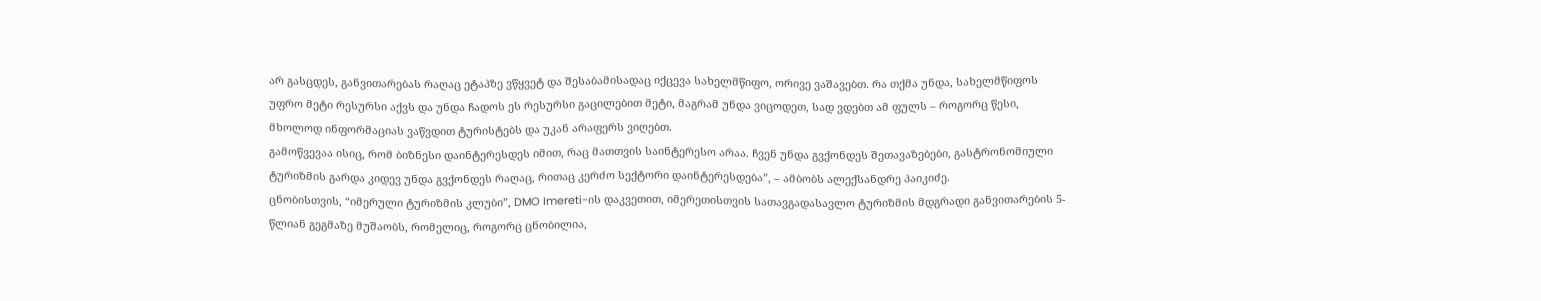არ გასცდეს, განვითარებას რაღაც ეტაპზე ვწყვეტ და შესაბამისადაც იქცევა სახელმწიფო, ორივე ვაშავებთ. რა თქმა უნდა, სახელმწიფოს უფრო მეტი რესურსი აქვს და უნდა ჩადოს ეს რესურსი გაცილებით მეტი, მაგრამ უნდა ვიცოდეთ, სად ვდებთ ამ ფულს – როგორც წესი, მხოლოდ ინფორმაციას ვაწვდით ტურისტებს და უკან არაფერს ვიღებთ.
გამოწვევაა ისიც, რომ ბიზნესი დაინტერესდეს იმით, რაც მათთვის საინტერესო არაა. ჩვენ უნდა გვქონდეს შეთავაზებები, გასტრონომიული ტურიზმის გარდა კიდევ უნდა გვქონდეს რაღაც, რითაც კერძო სექტორი დაინტერესდება”, – ამბობს ალექსანდრე პაიკიძე.
ცნობისთვის, “იმერული ტურიზმის კლუბი”, DMO Imereti-ის დაკვეთით, იმერეთისთვის სათავგადასავლო ტურიზმის მდგრადი განვითარების 5-წლიან გეგმაზე მუშაობს, რომელიც, როგორც ცნობილია,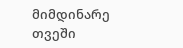მიმდინარე თვეში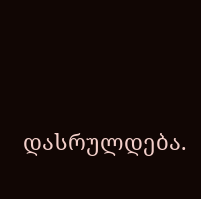დასრულდება.